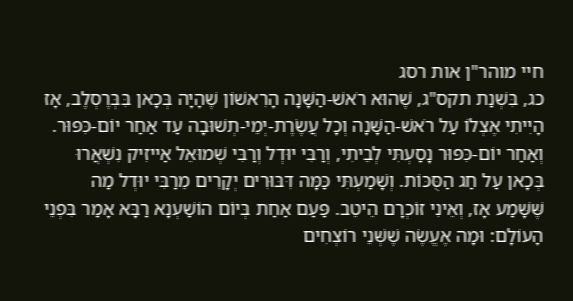חיי מוהר"ן אות רסג
כג, בִּשְׁנַת תקס"ג, שֶׁהוּא רֹאשׁ-הַשָּׁנָה הָרִאשׁוֹן שֶׁהָיָה בְּכָאן בִּבְּרֶסְלֶב, אָז הָיִיתִי אֶצְלוֹ עַל רֹאשׁ-הַשָּׁנָה וְכָל עֲשֶׂרֶת-יְמֵי-תְשׁוּבָה עַד אַחַר יוֹם-כִּפּוּר. וְאַחַר יוֹם-כִּפּוּר נָסַעְתִּי לְבֵיתִי, וְרַבִּי יוּדְל וְרַבִּי שְׁמוּאֵל אַייזִיק נִשְׁאֲרוּ בְּכָאן עַל חַג הַסֻּכּוֹת. וְשָׁמַעְתִּי כַּמָּה דִּבּוּרִים יְקָרִים מֵרַבִּי יוּדְל מַה שֶּׁשָּׁמַע אָז, וְאֵינִי זוֹכְרָם הֵיטֵב. פַּעַם אַחַת בְּיוֹם הוֹשַׁעְנָא רַבָּא אָמַר בִּפְנֵי הָעוֹלָם: וּמָה אֶעֱשֶׂה שֶׁשְּׁנֵי רוֹצְחִים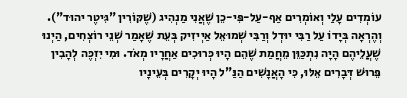עוֹמְדִים עָלַי וְאוֹמְרִים אַף-עַל-פִּי-כֵן שֶׁאֲנִי מַנְהִיג (שֶׁקּוֹרִין "גִּיטֶר יהוּד"). וְהֶרְאָה בְּיָדוֹ עַל רַבִּי יוּדְל וְרַבִּי שְׁמוּאֵל אַיְיזִיק בְּעֵת שֶׁאָמַר שְׁנֵי רוֹצְחִים, הַיְנוּ שֶׁעֲלֵיהֶם הָיָה נִתְכַּוֵּן מֵחֲמַת שֶׁהֵם הָיוּ כְּרוּכִים אַחֲרָיו מְאֹד. וּמִי יִזְכֶּה לְהָבִין פֵּרוּשׁ דְּבָרִים אֵלּוּ, כִּי הָאֲנָשִׁים הַנַּ"ל הָיוּ יְקָרִים בְּעֵינָיו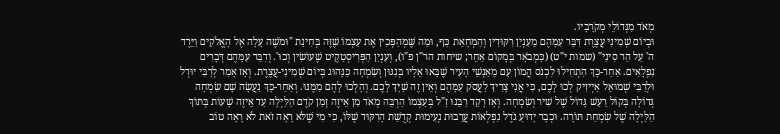מְאֹד מִגְּדוֹלֵי מְקֹרָבָיו.
וּבְיוֹם שְׁמִינִי עֲצֶרֶת דִּבֵּר עִמָּהֶם מֵעִנְיַן רִקּוּדִין וְהַמְחָאַת כַּף, וּמַה שֶּׁמְּהַפְּכִין אֶת עַצְמוֹ שֶׁזֶּה בְּחִינַת "וּמֹשֶׁה עָלָה אֶל הָאֱלֹקִים וַיֵּרֶד ה' עַל הַר סִינַי" (שמות י"ט) (כַּמְבֹאָר בְּמָקוֹם אַחֵר; שיחות הר"ן פ"ו), וְעִנְיַן הַפְּרִיסְטַקֶיט שֶׁעוֹשִׂין וְכוּ'. וְדִבֵּר עִמָּהֶם דְּבָרִים נִפְלָאִים. אַחַר-כָּךְ הִתְחִילוּ לִכְנֹס הֲמוֹן עָם מֵאַנְשֵׁי הָעִיר שֶׁבָּאוּ אֵלָיו בְּנִגּוּן וְשִׂמְחָה כַּנָּהוּג בְּיוֹם שְׁמִינִי-עֲצֶרֶת. וְאָז אָמַר לְרַבִּי יוּדְל וּלְרַבִּי שְׁמוּאֵל אַיְיזִיק לְכוּ לָכֶם, כִּי אֲנִי צָרִיךְ לַעֲסֹק עִמָּהֶם וְאֵין זֶה שַׁיָּךְ לָכֶם. וְהָלְכוּ לָהֶם מִמֶּנּוּ. וְאַחַר-כָּךְ נַעֲשָׂה שָׁם שִׂמְחָה גְּדוֹלָה בְּקוֹל רַעַשׁ גָּדוֹל שֶׁל שִׁיר וְשִׂמְחָה. וְאָז רָקַד רַבֵּנוּ זַ"ל בְּעַצְמוֹ הַרְבֵּה מְאֹד מִן אֵיזֶה זְמַן קֹדֶם הַלַּיְלָה עַד אֵיזֶה שָׁעוֹת בְּתוֹךְ הַלַּיְלָה שֶׁל שִׂמְחַת תּוֹרָה. וּכְבָר יָדוּעַ גֹדֶל נִפְלְאוֹת עֲרֵבוּת נְעִימוּת קְדֻשַּׁת הָרִקּוּד שֶׁלּוֹ, כִּי מִי שֶׁלֹּא רָאָה זֹאת לֹא רָאָה טוֹב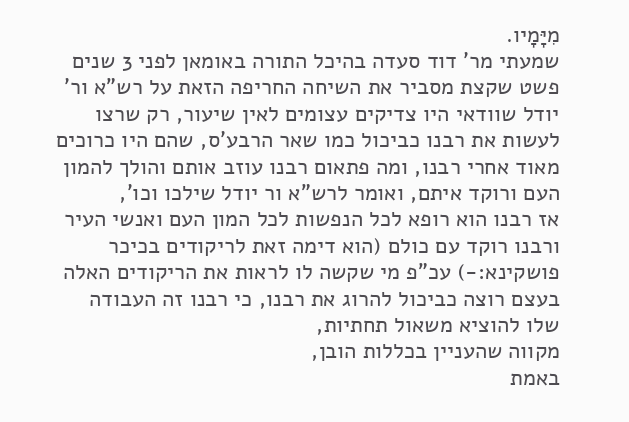מִיָּמָיו.
שמעתי מר' דוד סעדה בהיכל התורה באומאן לפני 3 שנים פשט שקצת מסביר את השיחה החריפה הזאת על רש"א ור' יודל שוודאי היו צדיקים עצומים לאין שיעור, רק שרצו לעשות את רבנו כביכול כמו שאר הרבע'ס, שהם היו כרוכים מאוד אחרי רבנו, ומה פתאום רבנו עוזב אותם והולך להמון העם ורוקד איתם, ואומר לרש"א ור יודל שילכו וכו',
אז רבנו הוא רופא לכל הנפשות לכל המון העם ואנשי העיר ורבנו רוקד עם כולם (הוא דימה זאת לריקודים בכיכר פושקינא:-) עכ"פ מי שקשה לו לראות את הריקודים האלה בעצם רוצה כביכול להרוג את רבנו, כי רבנו זה העבודה שלו להוציא משאול תחתיות,
מקווה שהעניין בכללות הובן,
באמת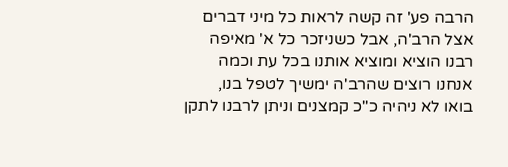הרבה פע' זה קשה לראות כל מיני דברים אצל הרב'ה, אבל כשניזכר כל א' מאיפה רבנו הוציא ומוציא אותנו בכל עת וכמה אנחנו רוצים שהרב'ה ימשיך לטפל בנו,
בואו לא ניהיה כ"כ קמצנים וניתן לרבנו לתקן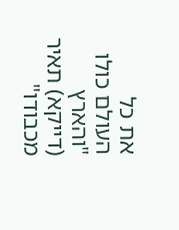את כל העולם כולו "והארץ (דייקא) תאיר מכבודו"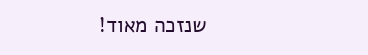שנזכה מאוד!